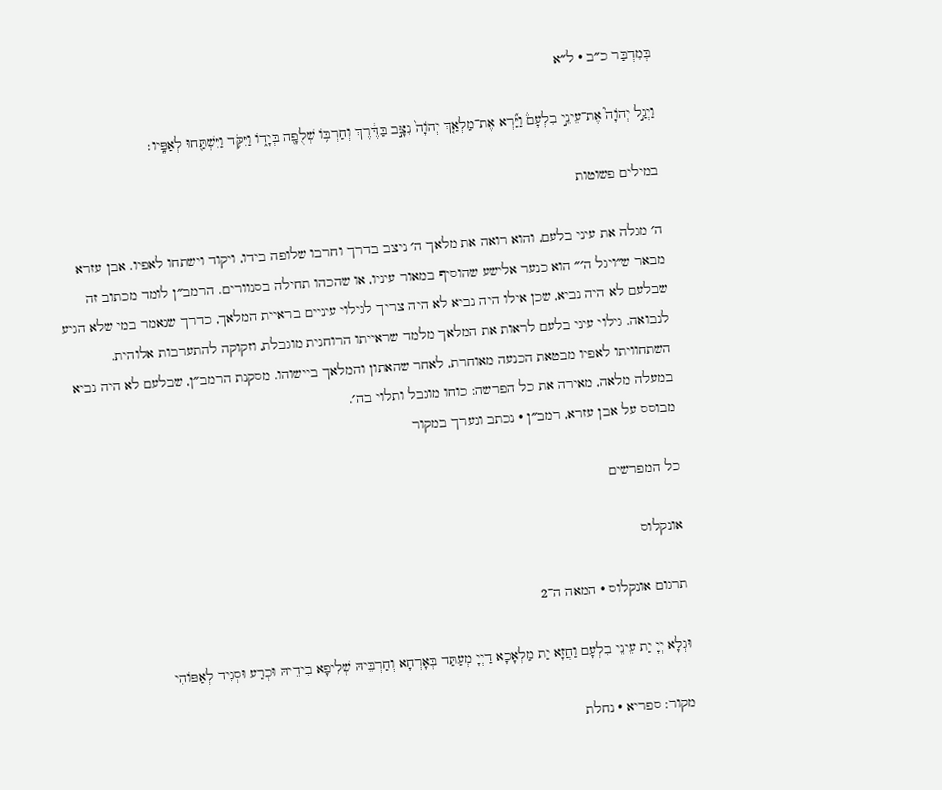בְּמִדְבַּר כ״ב · ל״א

וַיְגַ֣ל יְהֹוָה֮ אֶת־עֵינֵ֣י בִלְעָם֒ וַיַּ֞רְא אֶת־מַלְאַ֤ךְ יְהֹוָה֙ נִצָּ֣ב בַּדֶּ֔רֶךְ וְחַרְבּ֥וֹ שְׁלֻפָ֖ה בְּיָד֑וֹ וַיִּקֹּ֥ד וַיִּשְׁתַּ֖חוּ לְאַפָּֽיו׃

במילים פשוטות

ה׳ מגלה את עיני בלעם, והוא רואה את מלאך ה׳ ניצב בדרך וחרבו שלופה בידו, ויקוד וישתחו לאפיו. אבן עזרא מבאר ש״ויגל ה׳״ הוא כנער אלישע שהוסיף במאור עיניו, או שהכהו תחילה בסנוורים. הרמב״ן לומד מכתוב זה שבלעם לא היה נביא, שכן אילו היה נביא לא היה צריך לגילוי עיניים בראיית המלאך, כדרך שנאמר במי שלא הגיע לנבואה. גילוי עיני בלעם לראות את המלאך מלמד שראייתו הרוחנית מוגבלת, וזקוקה להתערבות אלוהית. השתחוויתו לאפיו מבטאת הכנעה מאוחרת, לאחר שהאתון והמלאך ביישוהו. מסקנת הרמב״ן, שבלעם לא היה נביא במעלה מלאה, מאירה את כל הפרשה: כוחו מוגבל ותלוי בה׳.
מבוסס על אבן עזרא, רמב״ן · נכתב ונערך במקור

כל המפרשים

אונקלוס

תרגום אונקלוס · המאה ה־2

וּגְלָא יְיָ יַת עֵינֵי בִלְעָם וַחֲזָא יַת מַלְאָכָא דַיְיָ מְעַתַּד בְּאָרְחָא וְחַרְבֵּיהּ שְׁלִיפָא בִידֵיהּ וּכְרַע וּסְגִיד לְאַפּוֹהִי

מקור: ספריא · נחלת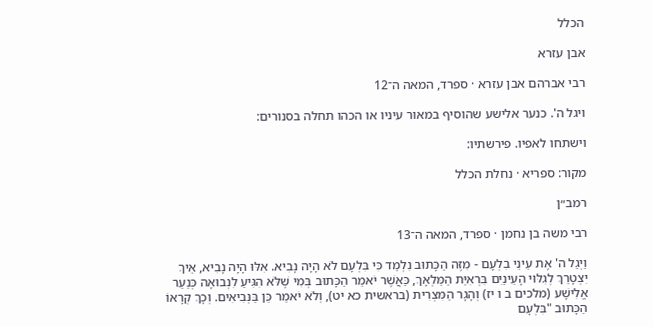הכלל

אבן עזרא

רבי אברהם אבן עזרא · ספרד, המאה ה־12

ויגל ה'. כנער אלישע שהוסיף במאור עיניו או הכהו תחלה בסנורים:

וישתחו לאפיו. פירשתיו:

מקור: ספריא · נחלת הכלל

רמב״ן

רבי משה בן נחמן · ספרד, המאה ה־13

וַיְגַל ה' אֶת עֵינֵי בִלְעָם - מִזֶּה הַכָּתוּב נִלְמַד כִּי בִּלְעָם לֹא הָיָה נָבִיא. אִלּוּ הָיָה נָבִיא, אֵיךְ יִצְטָרֵךְ לְגִלּוּי הָעֵינַיִם בִּרְאִיַּת הַמַּלְאָךְ, כַּאֲשֶׁר יֹאמַר הַכָּתוּב בְּמִי שֶׁלֹּא הִגִּיעַ לִנְבוּאָה כְּנַעַר אֱלִישָׁע (מלכים ב ו יז) וְהָגָר הַמִּצְרִית (בראשית כא יט), וְלֹא יֹאמַר כֵּן בַּנְּבִיאִים. וְכָךְ קְרָאוֹ הַכָּתוּב "בִּלְעָם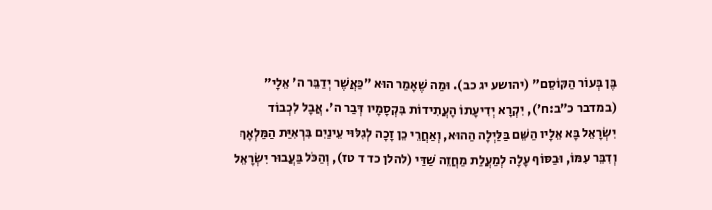בֶּן בְּעוֹר הַקּוֹסֵם" (יהושע יג כב). וּמַה שֶׁאָמַר הוּא ״כַּאֲשֶׁר יְדַבֵּר ה' אֵלָי״ (במדבר כ״ב:ח׳), יִקְרָא יְדִיעָתוֹ הָעֲתִידוֹת בִּקְסָמָיו דְּבַר ה'. אֲבָל לִכְבוֹד יִשְׂרָאֵל בָּא אֵלָיו הַשֵּׁם בַּלַּיְלָה הַהוּא, וְאַחֲרֵי כֵן זָכָה לְגִלּוּי עֵינַיִם בִּרְאִיַּת הַמַּלְאָךְ וְדִבֵּר עִמּוֹ, וּבַסּוֹף עָלָה לְמַעֲלַת מַחֲזֵה שַׁדַּי (להלן כד ד טז), וְהַכֹּל בַּעֲבוּר יִשְׂרָאֵל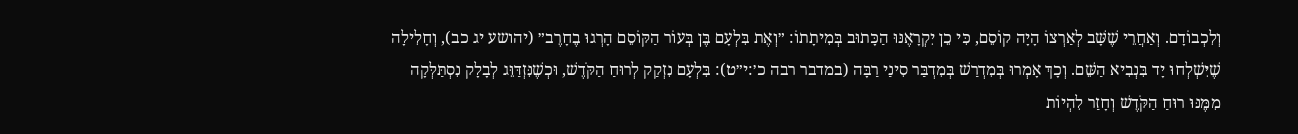וְלִכְבוֹדָם. וְאַחֲרֵי שֶׁשָּׁב לְאַרְצוֹ הָיָה קוֹסֵם, כִּי כֵן יִקְרָאֶנּוּ הַכָּתוּב בְּמִיתָתוֹ: ״וְאֶת בִּלְעָם בֶּן בְּעוֹר הַקּוֹסֵם הָרְגוּ בֶחָרֶב״ (יהושע יג כב), וְחָלִילָה שֶׁיִּשְׁלְחוּ יָד בִּנְבִיא הַשֵּׁם. וְכָךְ אָמְרוּ בְּמִדְרַשׁ בְּמִדְבַּר סִינַי רַבָּה (במדבר רבה כ׳:י״ט): בִּלְעָם נִזְקַק לְרוּחַ הַקֹּדֶשׁ, וּכְשֶׁנִּזְדַּוֵּג לְבָלָק נִסְתַּלְּקָה מִמֶּנּוּ רוּחַ הַקֹּדֶשׁ וְחָזַר לִהְיוֹת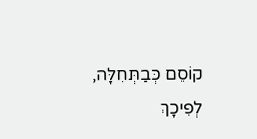קוֹסֵם כְּבַתְּחִלָּה, לְפִיכָךְ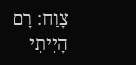צָוַח: רָם הָיִיתִי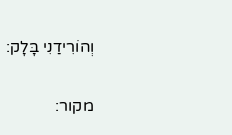וְהוֹרִידַנִי בָּלָק:

מקור: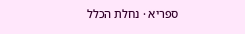ספריא · נחלת הכלל